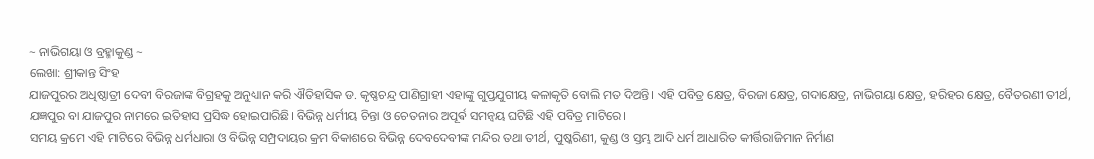~ ନାଭିଗୟା ଓ ବ୍ରହ୍ମାକୁଣ୍ଡ ~
ଲେଖା: ଶ୍ରୀକାନ୍ତ ସିଂହ
ଯାଜପୁରର ଅଧିଷ୍ଠାତ୍ରୀ ଦେବୀ ବିରଜାଙ୍କ ବିଗ୍ରହକୁ ଅନୁଧ୍ୟାନ କରି ଐତିହାସିକ ଡ. କୃଷ୍ଣଚନ୍ଦ୍ର ପାଣିଗ୍ରାହୀ ଏହାଙ୍କୁ ଗୁପ୍ତଯୁଗୀୟ କଳାକୃତି ବୋଲି ମତ ଦିଅନ୍ତି। ଏହି ପବିତ୍ର କ୍ଷେତ୍ର, ବିରଜା କ୍ଷେତ୍ର, ଗଦାକ୍ଷେତ୍ର, ନାଭିଗୟା କ୍ଷେତ୍ର, ହରିହର କ୍ଷେତ୍ର, ବୈତରଣୀ ତୀର୍ଥ, ଯଜ୍ଞପୁର ବା ଯାଜପୁର ନାମରେ ଇତିହାସ ପ୍ରସିଦ୍ଧ ହୋଇପାରିଛି। ବିଭିନ୍ନ ଧର୍ମୀୟ ଚିନ୍ତା ଓ ଚେତନାର ଅପୂର୍ଵ ସମନ୍ୱୟ ଘଟିଛି ଏହି ପବିତ୍ର ମାଟିରେ।
ସମୟ କ୍ରମେ ଏହି ମାଟିରେ ବିଭିନ୍ନ ଧର୍ମଧାରା ଓ ବିଭିନ୍ନ ସମ୍ପ୍ରଦାୟର କ୍ରମ ବିକାଶରେ ବିଭିନ୍ନ ଦେବଦେବୀଙ୍କ ମନ୍ଦିର ତଥା ତୀର୍ଥ, ପୁଷ୍କରିଣୀ, କୁଣ୍ଡ ଓ ସ୍ତମ୍ଭ ଆଦି ଧର୍ମ ଆଧାରିତ କୀର୍ତ୍ତିରାଜିମାନ ନିର୍ମାଣ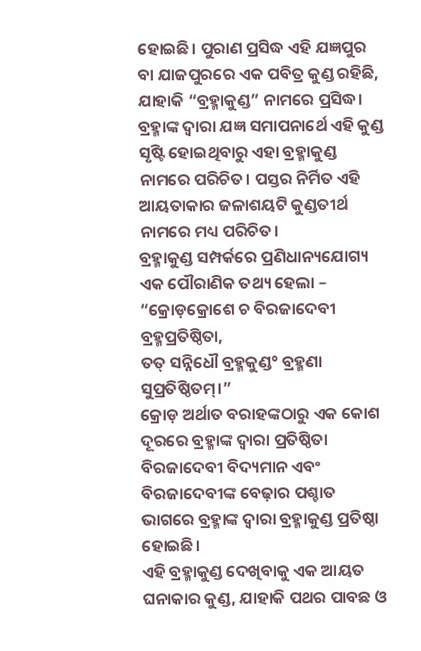ହୋଇଛି। ପୁରାଣ ପ୍ରସିଦ୍ଧ ଏହି ଯଜ୍ଞପୁର ବା ଯାଜପୁରରେ ଏକ ପବିତ୍ର କୁଣ୍ଡ ରହିଛି, ଯାହାକି “ବ୍ରହ୍ମାକୁଣ୍ଡ” ନାମରେ ପ୍ରସିଦ୍ଧ। ବ୍ରହ୍ମାଙ୍କ ଦ୍ୱାରା ଯଜ୍ଞ ସମାପନାର୍ଥେ ଏହି କୁଣ୍ଡ ସୃଷ୍ଟି ହୋଇଥିବାରୁ ଏହା ବ୍ରହ୍ମାକୁଣ୍ଡ ନାମରେ ପରିଚିତ। ପସ୍ତର ନିର୍ମିତ ଏହି ଆୟତାକାର ଜଳାଶୟଟି କୁଣ୍ଡତୀର୍ଥ ନାମରେ ମଧ୍ୟ ପରିଚିତ।
ବ୍ରହ୍ମାକୁଣ୍ଡ ସମ୍ପର୍କରେ ପ୍ରଣିଧାନ୍ୟଯୋଗ୍ୟ ଏକ ପୌରାଣିକ ତଥ୍ୟ ହେଲା –
“କ୍ରୋଡ଼କ୍ରୋଶେ ଚ ବିରଜାଦେବୀ ବ୍ରହ୍ମପ୍ରତିଷ୍ଠିତା,
ତତ୍ ସନ୍ନିଧୌ ବ୍ରହ୍ମକୁଣ୍ଡ° ବ୍ରହ୍ମଣା ସୁପ୍ରତିଷ୍ଠିତମ୍।”
କ୍ରୋଡ଼ ଅର୍ଥାତ ବରାହଙ୍କଠାରୁ ଏକ କୋଶ ଦୂରରେ ବ୍ରହ୍ମାଙ୍କ ଦ୍ୱାରା ପ୍ରତିଷ୍ଠିତା ବିରଜାଦେବୀ ବିଦ୍ୟମାନ ଏବଂ ବିରଜାଦେବୀଙ୍କ ବେଢ଼ାର ପଶ୍ଚାତ ଭାଗରେ ବ୍ରହ୍ମାଙ୍କ ଦ୍ୱାରା ବ୍ରହ୍ମାକୁଣ୍ଡ ପ୍ରତିଷ୍ଠା ହୋଇଛି।
ଏହି ବ୍ରହ୍ମାକୁଣ୍ଡ ଦେଖିବାକୁ ଏକ ଆୟତ ଘନାକାର କୁଣ୍ଡ, ଯାହାକି ପଥର ପାବଛ ଓ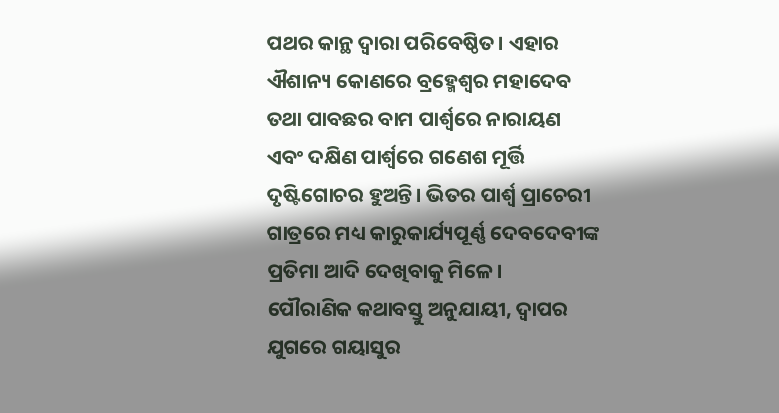ପଥର କାନ୍ଥ ଦ୍ୱାରା ପରିବେଷ୍ଠିତ। ଏହାର ଐଶାନ୍ୟ କୋଣରେ ବ୍ରହ୍ମେଶ୍ୱର ମହାଦେବ ତଥା ପାବଛର ବାମ ପାର୍ଶ୍ୱରେ ନାରାୟଣ ଏବଂ ଦକ୍ଷିଣ ପାର୍ଶ୍ୱରେ ଗଣେଶ ମୂର୍ତ୍ତି ଦୃଷ୍ଟିଗୋଚର ହୁଅନ୍ତି। ଭିତର ପାର୍ଶ୍ଵ ପ୍ରାଚେରୀ ଗାତ୍ରରେ ମଧ୍ୟ କାରୁକାର୍ଯ୍ୟପୂର୍ଣ୍ଣ ଦେବଦେବୀଙ୍କ ପ୍ରତିମା ଆଦି ଦେଖିବାକୁ ମିଳେ।
ପୌରାଣିକ କଥାବସ୍ତୁ ଅନୁଯାୟୀ, ଦ୍ୱାପର ଯୁଗରେ ଗୟାସୁର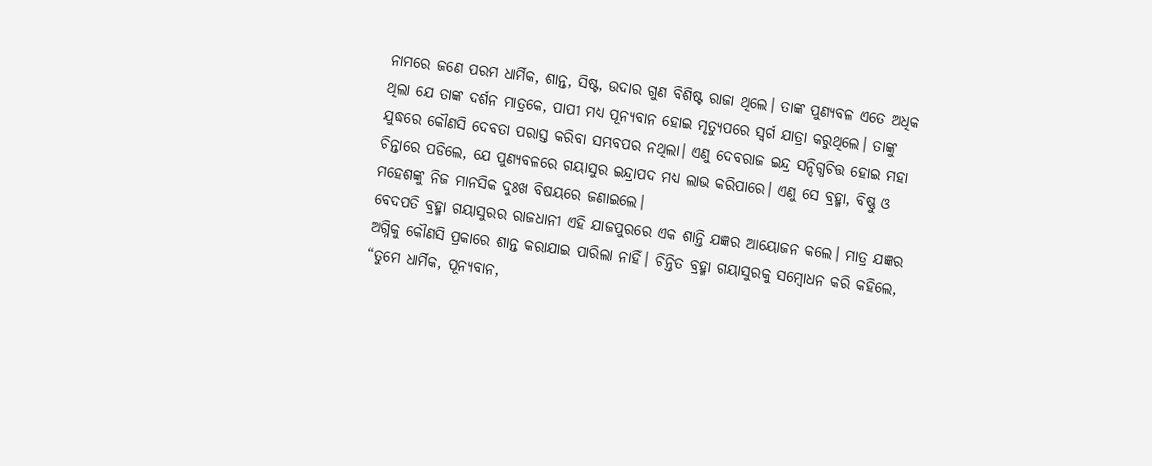ନାମରେ ଜଣେ ପରମ ଧାର୍ମିକ, ଶାନ୍ତ, ସିଷ୍ଟ, ଉଦାର ଗୁଣ ବିଶିଷ୍ଟ ରାଜା ଥିଲେ। ତାଙ୍କ ପୁଣ୍ୟବଳ ଏତେ ଅଧିକ ଥିଲା ଯେ ତାଙ୍କ ଦର୍ଶନ ମାତ୍ରକେ, ପାପୀ ମଧ୍ୟ ପୂନ୍ୟବାନ ହୋଇ ମୃତ୍ୟୁପରେ ସ୍ୱର୍ଗ ଯାତ୍ରା କରୁଥିଲେ। ତାଙ୍କୁ ଯୁଦ୍ଧରେ କୌଣସି ଦେବତା ପରାସ୍ତ କରିବା ସମ୍ଭବପର ନଥିଲା। ଏଣୁ ଦେବରାଜ ଇନ୍ଦ୍ର ସନ୍ଦିଗ୍ଧଚିତ୍ତ ହୋଇ ମହା ଚିନ୍ତାରେ ପଡିଲେ, ଯେ ପୁଣ୍ୟବଳରେ ଗୟାସୁର ଇନ୍ଦ୍ରାପଦ ମଧ୍ୟ ଲାଭ କରିପାରେ। ଏଣୁ ସେ ବ୍ରହ୍ମା, ବିଷ୍ଣୁ ଓ ମହେଶଙ୍କୁ ନିଜ ମାନସିକ ଦୁଃଖ ବିଷୟରେ ଜଣାଇଲେ।
ବେଦପତି ବ୍ରହ୍ମା ଗୟାସୁରର ରାଜଧାନୀ ଏହି ଯାଜପୁରରେ ଏକ ଶାନ୍ତି ଯଜ୍ଞର ଆୟୋଜନ କଲେ। ମାତ୍ର ଯଜ୍ଞର ଅଗ୍ନିକୁ କୌଣସି ପ୍ରକାରେ ଶାନ୍ତ କରାଯାଇ ପାରିଲା ନାହିଁ। ଚିନ୍ତିତ ବ୍ରହ୍ମା ଗୟାସୁରକୁ ସମ୍ବୋଧନ କରି କହିଲେ, “ତୁମେ ଧାର୍ମିକ, ପୂନ୍ୟବାନ,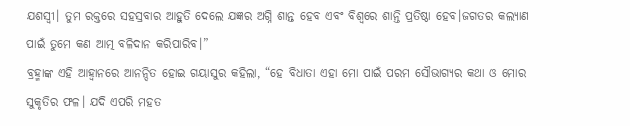ଯଶସ୍ବୀ। ତୁମ ରକ୍ତରେ ସହସ୍ରବାର ଆହୁତି ଦେଲେ ଯଜ୍ଞର ଅଗ୍ନି ଶାନ୍ତ ହେବ ଏବଂ ବିଶ୍ୱରେ ଶାନ୍ତି ପ୍ରତିଷ୍ଠା ହେବ।ଜଗତର କଲ୍ୟାଣ ପାଇଁ ତୁମେ କଣ ଆତ୍ମ ବଳିଦାନ କରିପାରିବ।”
ବ୍ରହ୍ମାଙ୍କ ଏହି ଆହ୍ୱାନରେ ଆନନ୍ଦିତ ହୋଇ ଗୟାସୁର କହିଲା, “ହେ ବିଧାତା ଏହା ମୋ ପାଇଁ ପରମ ସୌଭାଗ୍ୟର କଥା ଓ ମୋର ସୁକୃତିର ଫଳ। ଯଦି ଏପରି ମହତ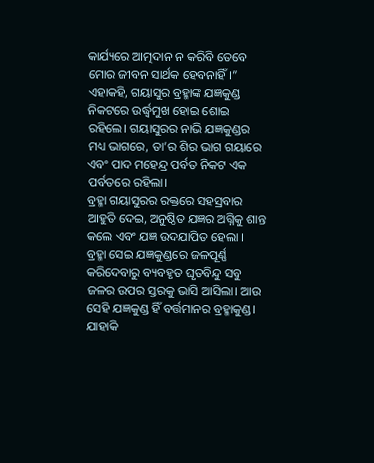କାର୍ଯ୍ୟରେ ଆତ୍ମଦାନ ନ କରିବି ତେବେ ମୋର ଜୀବନ ସାର୍ଥକ ହେବନାହିଁ।” ଏହାକହି, ଗୟାସୁର ବ୍ରହ୍ମାଙ୍କ ଯଜ୍ଞକୁଣ୍ଡ ନିକଟରେ ଉର୍ଦ୍ଧ୍ଵମୁଖ ହୋଇ ଶୋଇ ରହିଲେ। ଗୟାସୁରର ନାଭି ଯଜ୍ଞକୁଣ୍ଡର ମଧ୍ୟ ଭାଗରେ, ତା’ର ଶିର ଭାଗ ଗୟାରେ ଏବଂ ପାଦ ମହେନ୍ଦ୍ର ପର୍ବତ ନିକଟ ଏକ ପର୍ବତରେ ରହିଲା।
ବ୍ରହ୍ମା ଗୟାସୁରର ରକ୍ତରେ ସହସ୍ରବାର ଆହୁତି ଦେଇ, ଅନୁଷ୍ଠିତ ଯଜ୍ଞର ଅଗ୍ନିକୁ ଶାନ୍ତ କଲେ ଏବଂ ଯଜ୍ଞ ଉଦଯାପିତ ହେଲା । ବ୍ରହ୍ମା ସେଇ ଯଜ୍ଞକୁଣ୍ଡରେ ଜଳପୂର୍ଣ୍ଣ କରିଦେବାରୁ ବ୍ୟବହୃତ ଘୃତବିନ୍ଦୁ ସବୁ ଜଳର ଉପର ସ୍ତରକୁ ଭାସି ଆସିଲା। ଆଉ ସେହି ଯଜ୍ଞକୁଣ୍ଡ ହିଁ ବର୍ତ୍ତମାନର ବ୍ରହ୍ମାକୁଣ୍ଡ। ଯାହାକି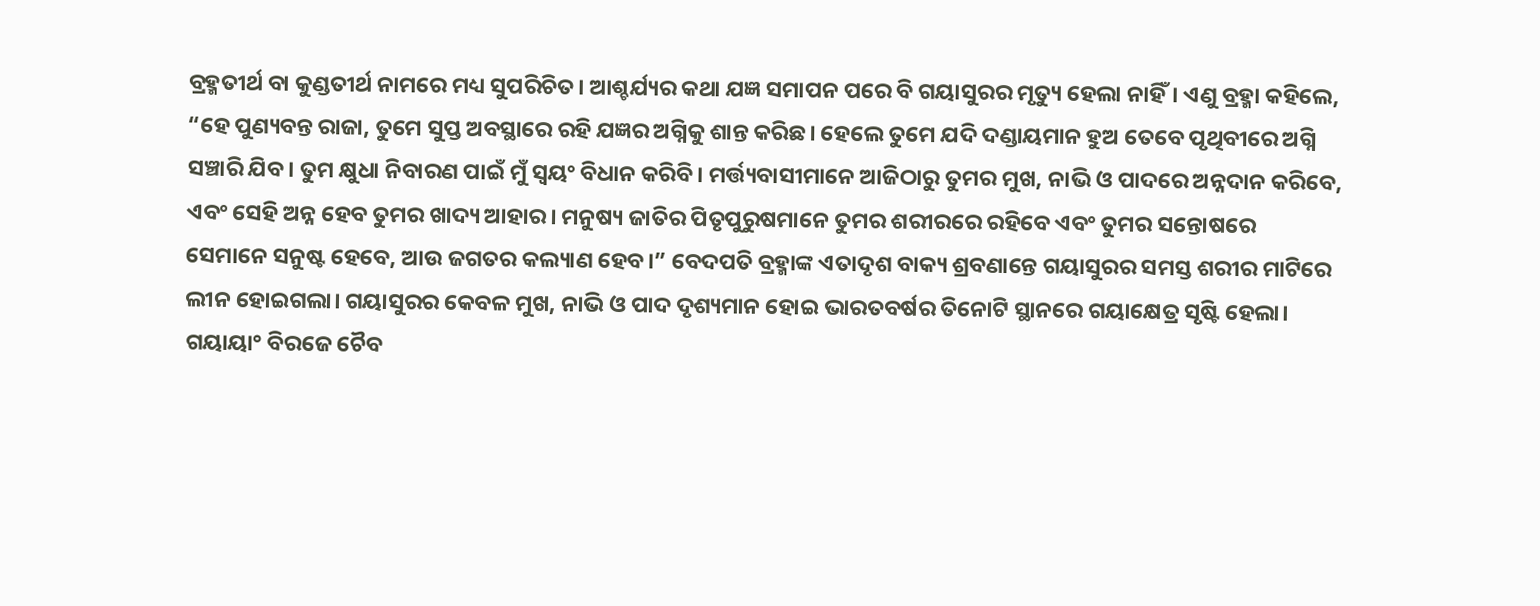ବ୍ରହ୍ମତୀର୍ଥ ବା କୁଣ୍ଡତୀର୍ଥ ନାମରେ ମଧ୍ୟ ସୁପରିଚିତ। ଆଶ୍ଚର୍ଯ୍ୟର କଥା ଯଜ୍ଞ ସମାପନ ପରେ ବି ଗୟାସୁରର ମୃତ୍ୟୁ ହେଲା ନାହିଁ। ଏଣୁ ବ୍ରହ୍ମା କହିଲେ, “ହେ ପୁଣ୍ୟବନ୍ତ ରାଜା, ତୁମେ ସୁପ୍ତ ଅବସ୍ଥାରେ ରହି ଯଜ୍ଞର ଅଗ୍ନିକୁ ଶାନ୍ତ କରିଛ। ହେଲେ ତୁମେ ଯଦି ଦଣ୍ଡାୟମାନ ହୁଅ ତେବେ ପୃଥିବୀରେ ଅଗ୍ନି ସଞ୍ଚାରି ଯିବ। ତୁମ କ୍ଷୁଧା ନିବାରଣ ପାଇଁ ମୁଁ ସ୍ୱୟଂ ବିଧାନ କରିବି। ମର୍ତ୍ତ୍ୟବାସୀମାନେ ଆଜିଠାରୁ ତୁମର ମୁଖ, ନାଭି ଓ ପାଦରେ ଅନ୍ନଦାନ କରିବେ, ଏବଂ ସେହି ଅନ୍ନ ହେବ ତୁମର ଖାଦ୍ୟ ଆହାର। ମନୁଷ୍ୟ ଜାତିର ପିତୃପୁରୁଷମାନେ ତୁମର ଶରୀରରେ ରହିବେ ଏବଂ ତୁମର ସନ୍ତୋଷରେ ସେମାନେ ସନୁଷ୍ଟ ହେବେ, ଆଉ ଜଗତର କଲ୍ୟାଣ ହେବ।” ବେଦପତି ବ୍ରହ୍ମାଙ୍କ ଏତାଦୃଶ ବାକ୍ୟ ଶ୍ରବଣାନ୍ତେ ଗୟାସୁରର ସମସ୍ତ ଶରୀର ମାଟିରେ ଲୀନ ହୋଇଗଲା। ଗୟାସୁରର କେବଳ ମୁଖ, ନାଭି ଓ ପାଦ ଦୃଶ୍ୟମାନ ହୋଇ ଭାରତବର୍ଷର ତିନୋଟି ସ୍ଥାନରେ ଗୟାକ୍ଷେତ୍ର ସୃଷ୍ଟି ହେଲା।
ଗୟାୟା° ବିରଜେ ଚୈବ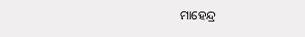ମାହେନ୍ଦ୍ର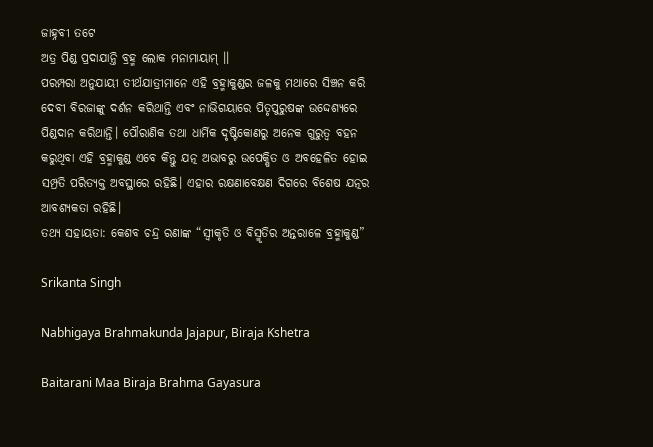ଜାହ୍ନବୀ ତଟେ
ଅତ୍ର ପିଣ୍ଡ ପ୍ରଦାଯାନ୍ତି ବ୍ରହ୍ମ ଲୋକ ମନାମାୟାମ୍ ।।
ପରମ୍ପରା ଅନୁଯାୟୀ ତୀର୍ଥଯାତ୍ରୀମାନେ ଏହି ବ୍ରହ୍ମାକୁଣ୍ଡର ଜଳକୁ ମଥାରେ ସିଞ୍ଚନ କରି ଦେବୀ ବିରଜାଙ୍କୁ ଦର୍ଶନ କରିଥାନ୍ତି ଏବଂ ନାଭିଗୟାରେ ପିତୃପୁରୁଷଙ୍କ ଉଦ୍ଦେଶ୍ୟରେ ପିଣ୍ଡଦାନ କରିଥାନ୍ତି। ପୌରାଣିକ ତଥା ଧାର୍ମିକ ଦୃଷ୍ଟିକୋଣରୁ ଅନେକ ଗୁରୁତ୍ୱ ବହନ କରୁଥିବା ଏହି ବ୍ରହ୍ମାକୁଣ୍ଡ ଏବେ କିନ୍ତୁ ଯତ୍ନ ଅଭାବରୁ ଉପେକ୍ଷିତ ଓ ଅବହେଳିତ ହୋଇ ସମ୍ପ୍ରତି ପରିତ୍ୟକ୍ତ ଅବସ୍ଥାରେ ରହିଛି। ଏହାର ରକ୍ଷଣାବେକ୍ଷଣ ଦିଗରେ ବିଶେଷ ଯତ୍ନର ଆବଶ୍ୟକତା ରହିଛି।
ତଥ୍ୟ ସହାୟତା: କେଶବ ଚନ୍ଦ୍ର ରଣାଙ୍କ “ସ୍ୱୀକୃତି ଓ ବିସ୍ମୃତିର ଅନ୍ତରାଳେ ବ୍ରହ୍ମାକୁଣ୍ଡ”

Srikanta Singh

Nabhigaya Brahmakunda Jajapur, Biraja Kshetra

Baitarani Maa Biraja Brahma Gayasura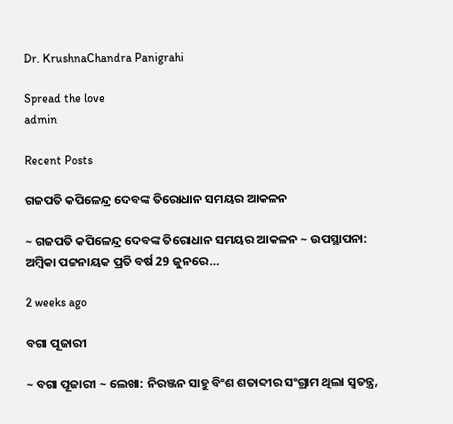Dr. KrushnaChandra Panigrahi

Spread the love
admin

Recent Posts

ଗଜପତି କପିଳେନ୍ଦ୍ର ଦେବଙ୍କ ତିରୋଧାନ ସମୟର ଆକଳନ

~ ଗଜପତି କପିଳେନ୍ଦ୍ର ଦେବଙ୍କ ତିରୋଧାନ ସମୟର ଆକଳନ ~ ଉପସ୍ଥାପନା: ଅମ୍ବିକା ପଟ୍ଟନାୟକ ପ୍ରତି ବର୍ଷ 29 ଜୁନରେ…

2 weeks ago

ବଗା ପୂଜାରୀ

~ ବଗା ପୂଜାରୀ ~ ଲେଖା: ନିରଞ୍ଜନ ସାହୁ ବିଂଶ ଶତାବ୍ଦୀର ସଂଗ୍ରାମ ଥିଲା ସ୍ଵତନ୍ତ୍ର,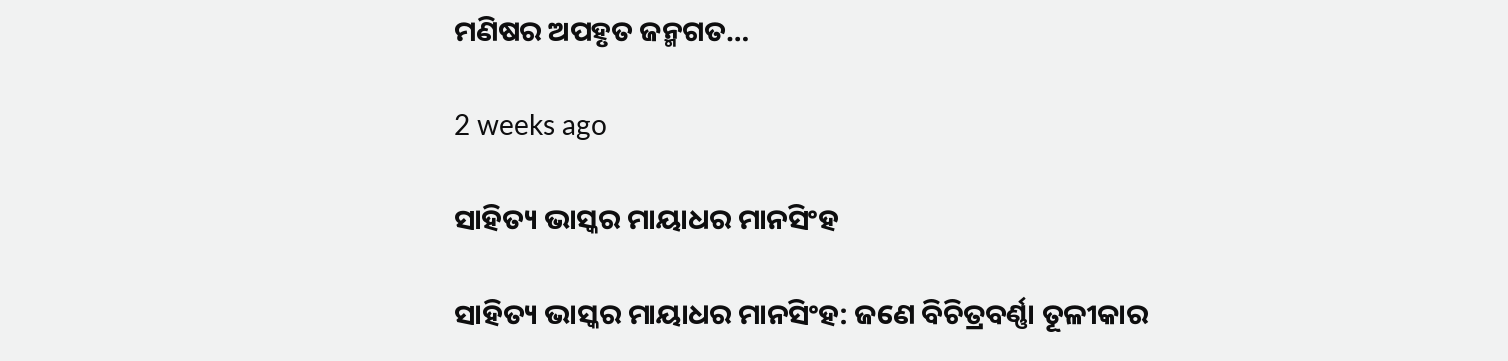ମଣିଷର ଅପହୃତ ଜନ୍ମଗତ…

2 weeks ago

ସାହିତ୍ୟ ଭାସ୍କର ମାୟାଧର ମାନସିଂହ

ସାହିତ୍ୟ ଭାସ୍କର ମାୟାଧର ମାନସିଂହ: ଜଣେ ବିଚିତ୍ରବର୍ଣ୍ଣା ତୂଳୀକାର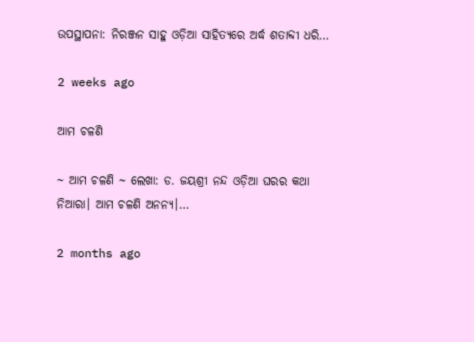ଉପସ୍ଥାପନା: ନିରଞ୍ଜନ ସାହୁ ଓଡ଼ିଆ ସାହିତ୍ୟରେ ଅର୍ଦ୍ଧ ଶତାବ୍ଦୀ ଧରି…

2 weeks ago

ଆମ ଚଳଣି

~ ଆମ ଚଳଣି ~ ଲେଖା: ଡ. ଜୟଶ୍ରୀ ନନ୍ଦ ଓଡ଼ିଆ ଘରର କଥା ନିଆରା। ଆମ ଚଳଣି ଅନନ୍ୟ।…

2 months ago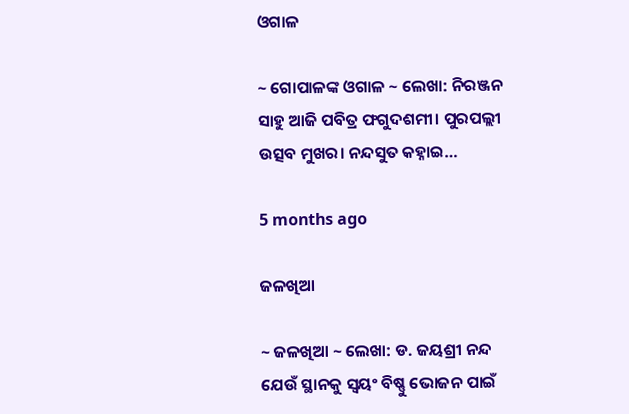ଓଗାଳ

~ ଗୋପାଳଙ୍କ ଓଗାଳ ~ ଲେଖା: ନିରଞ୍ଜନ ସାହୁ ଆଜି ପବିତ୍ର ଫଗୁଦଶମୀ। ପୁରପଲ୍ଲୀ ଉତ୍ସବ ମୁଖର। ନନ୍ଦସୁତ କହ୍ନାଇ…

5 months ago

ଜଳଖିଆ

~ ଜଳଖିଆ ~ ଲେଖା: ଡ. ଜୟଶ୍ରୀ ନନ୍ଦ ଯେଉଁ ସ୍ଥାନକୁ ସ୍ବୟଂ ବିଷ୍ଣୁ ଭୋଜନ ପାଇଁ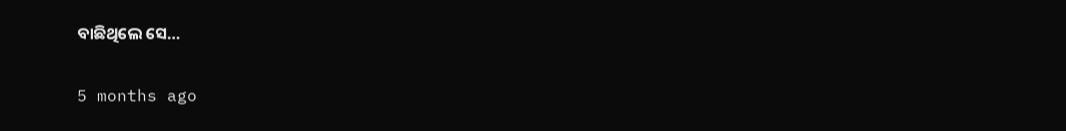ବାଛିଥିଲେ ସେ…

5 months ago